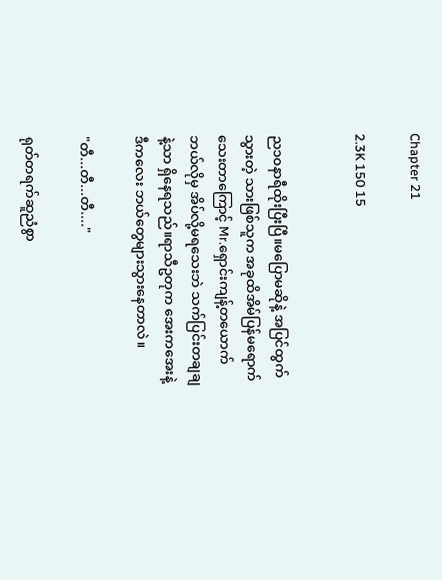Chapter 21

2.3K 150 15


ည၁၀နာရီထိုးပြီးပြီ။‌မ‌ပြောမဆိုနဲ့ အပြင်ထွက်သွားတဲ့ သားဖြစ်သူက အခုထိအိမ်ပြန်မရောက်သေးတာကြောင့် Mr.ရှောင်းကျန့်တယောက် ဘယ်လိုမှ အိပ်လို့မရသေးဘဲ သက်ပြင်းတချချနဲ့သာ ရှိ‌နေရသည်။ရာသီဥတုက အေးကအေးနဲ့ ဒီကလေး ဘယ်တွေများသွားနေတာလဲ။

"တီ...တီ...တီ...."

ရုတ်တရက်ဆူညံစွာ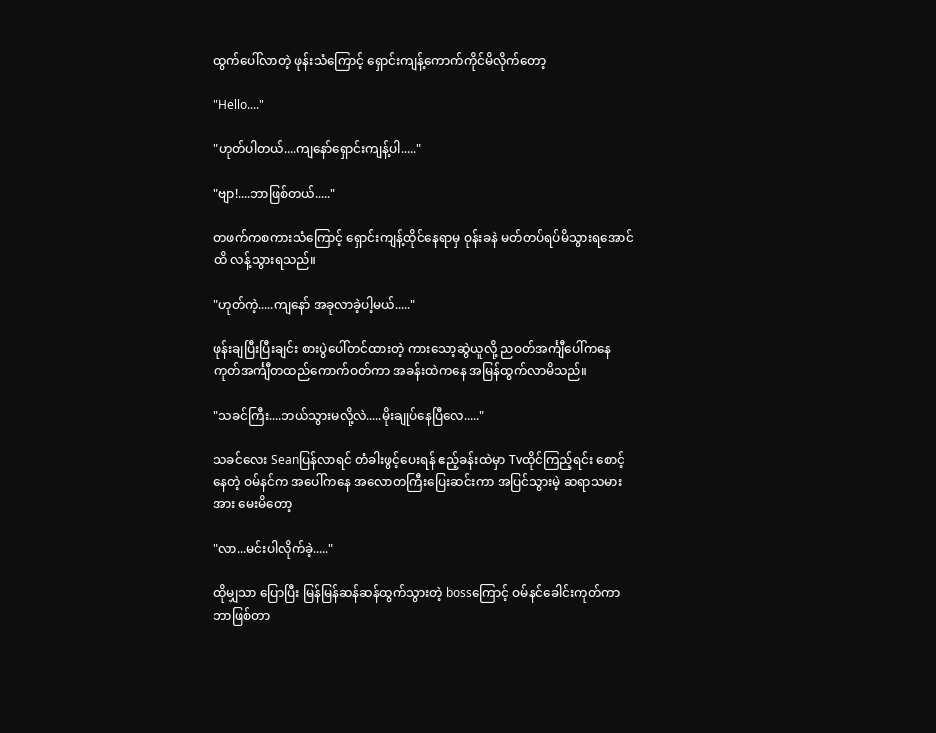ထွက်ပေါ်လာတဲ့ ဖုန်းသံကြောင့် ရှောင်းကျန့်ကောက်ကိုင်မိလိုက်တော့

"Hello...."

"ဟုတ်ပါတယ်....ကျနော်ရှောင်းကျန့်ပါ....."

"ဗျာ!....ဘာဖြစ်တယ်....."

တဖက်ကစကားသံကြောင့် ရှောင်းကျန့်ထိုင်နေရာမှ ဝုန်းခနဲ မတ်တပ်ရပ်မိသွားရအောင်ထိ လန့်သွားရသည်။

"ဟုတ်ကဲ့.....ကျနော် အခုလာခဲ့ပါ့မယ်....."

ဖုန်းချပြီးပြီးချင်း စားပွဲပေါ်တင်ထားတဲ့ ကားသော့ဆွဲယူလို့ ညဝတ်အင်္ကျီပေါ်ကနေကုတ်အင်္ကျီတထည်ကောက်ဝတ်ကာ အခန်းထဲကနေ အမြန်ထွက်လာမိသည်။

"သခင်ကြီး....ဘယ်သွားမလို့လဲ.....မိုးချုပ်နေပြီလေ....."

သခင်လေး Seanပြန်လာရင် တံခါးဖွင့်ပေးရန် ဧည့်ခန်းထဲမှာ Tvထိုင်‌ကြည့်ရင်း စောင့်နေတဲ့ ဝမ်နင်က အပေါ်ကနေ အလောတကြီးပြေးဆင်းကာ အပြင်သွားမဲ့ ဆရာသမားအား မေးမိတော့

"လာ...မင်းပါလိုက်ခဲ့....."

ထိုမျှသာ ပြောပြီး မြန်မြန်ဆန်ဆန်ထွက်သွားတဲ့ bossကြောင့် ဝမ်နင်ခေါင်းကုတ်ကာ ဘာဖြစ်တာ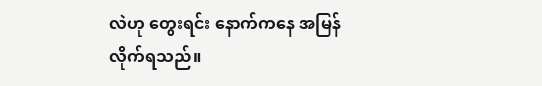လဲဟု တွေးရင်း နောက်ကနေ အမြန်လိုက်ရသည်။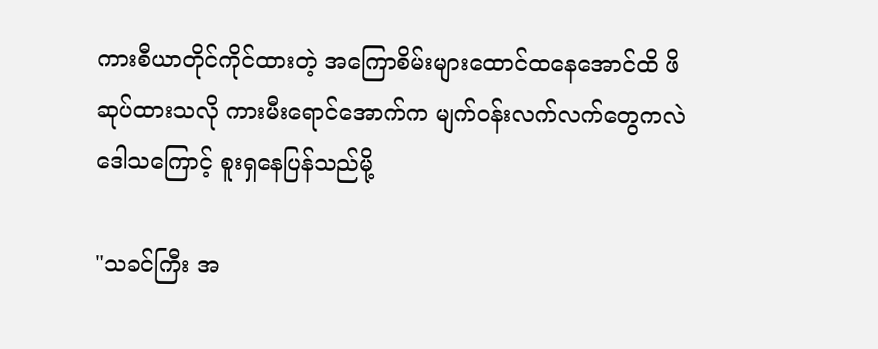ကားစီယာတိုင်ကိုင်ထားတဲ့ အကြောစိမ်းများထောင်ထနေအောင်ထိ ဖိဆုပ်ထားသလို ကားမီးရောင်အောက်က မျက်ဝန်းလက်လက်တွေကလဲ ဒေါသကြောင့် စူးရှနေပြန်သည်မို့

"သခင်ကြီး အ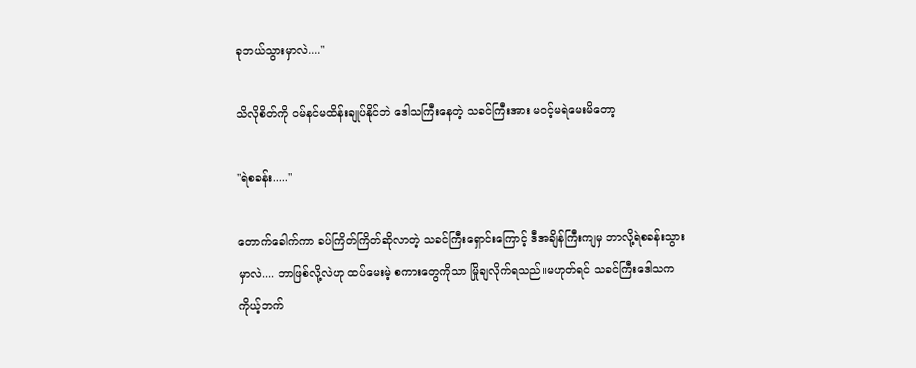ခုဘယ်သွားမှာလဲ...."

သိလိုစိတ်ကို ဝမ်နင်မထိန်းချုပ်နိုင်ဘဲ ဒေါသကြီးနေတဲ့ သခင်ကြီးအား မဝင့်မရဲမေးမိတော့

"ရဲစခန်း....."

တောက်ခေါက်ကာ ခပ်ကြိတ်ကြိတ်ဆိုလာတဲ့ သခင်ကြီးရှောင်းကြောင့် ဒီအချိန်ကြီးကျမှ ဘာလို့ရဲစခန်းသွားမှာလဲ.... ဘာဖြစ်လို့လဲဟု ထပ်မေးမဲ့ စကားတွေကိုသာ မြိုချလိုက်ရသည်။မဟုတ်ရင် သခင်ကြီးဒေါသက ကိုယ့်ဘက်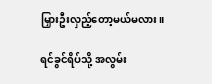မြှားဦးလှည့်တော့မယ်မလား။

ရင်ခွင်ရိပ်သို့ အလွမ်း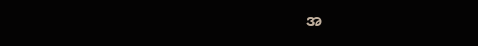အ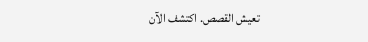تعيش القصص. اكتشف الآن